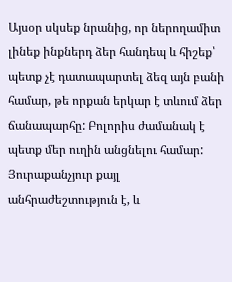Այսօր սկսեք նրանից, որ ներողամիտ լինեք ինքներդ ձեր հանդեպ և հիշեք՝ պետք չէ դատապարտել ձեզ այն բանի համար, թե որքան երկար է տևում ձեր ճանապարհը: Բոլորիս ժամանակ է պետք մեր ուղին անցնելու համար: Յուրաքանչյուր քայլ անհրաժեշտություն է, և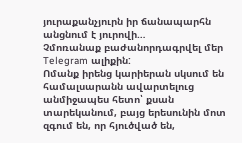յուրաքանչյուրն իր ճանապարհն անցնում է յուրովի…
Չմոռանաք բաժանորդագրվել մեր Telegram ալիքին:
Ոմանք իրենց կարիերան սկսում են համալսարանն ավարտելուց անմիջապես հետո՝ քսան տարեկանում, բայց երեսունին մոտ զգում են, որ հյուծված են,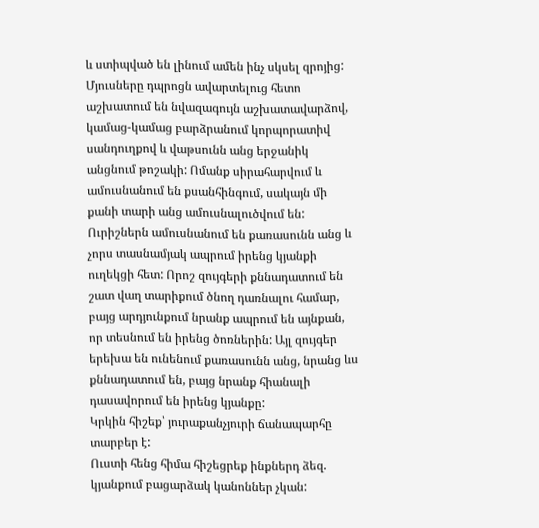և ստիպված են լինում ամեն ինչ սկսել զրոյից: Մյուսները դպրոցն ավարտելուց հետո աշխատում են նվազագույն աշխատավարձով, կամաց-կամաց բարձրանում կորպորատիվ սանդուղքով և վաթսունն անց երջանիկ անցնում թոշակի: Ոմանք սիրահարվում և ամուսնանում են քսանհինգում, սակայն մի քանի տարի անց ամուսնալուծվում են: Ուրիշներն ամուսնանում են քառասունն անց և չորս տասնամյակ ապրում իրենց կյանքի ուղեկցի հետ: Որոշ զույգերի քննադատում են շատ վաղ տարիքում ծնող դառնալու համար, բայց արդյունքում նրանք ապրում են այնքան, որ տեսնում են իրենց ծոռներին: Այլ զույգեր երեխա են ունենում քառասունն անց, նրանց ևս քննադատում են, բայց նրանք հիանալի դասավորում են իրենց կյանքը:
Կրկին հիշեք՝ յուրաքանչյուրի ճանապարհը տարբեր է:
Ուստի հենց հիմա հիշեցրեք ինքներդ ձեզ. կյանքում բացարձակ կանոններ չկան: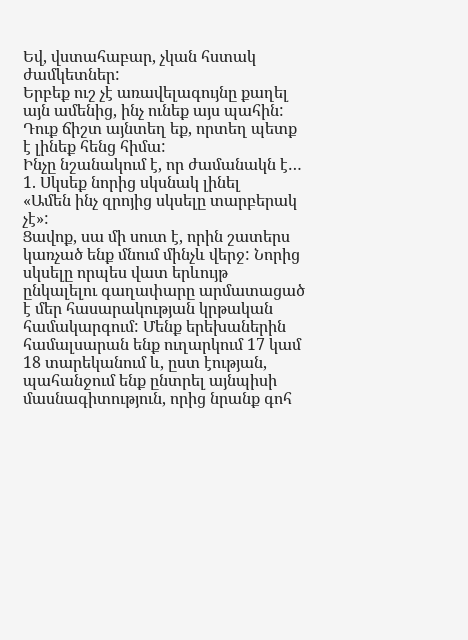Եվ, վստահաբար, չկան հստակ ժամկետներ:
Երբեք ուշ չէ առավելագույնը քաղել այն ամենից, ինչ ունեք այս պահին:
Դուք ճիշտ այնտեղ եք, որտեղ պետք է լինեք հենց հիմա:
Ինչը նշանակում է, որ ժամանակն է…
1. Սկսեք նորից սկսնակ լինել
«Ամեն ինչ զրոյից սկսելը տարբերակ չէ»:
Ցավոք, սա մի սուտ է, որին շատերս կառչած ենք մնում մինչև վերջ: Նորից սկսելը որպես վատ երևույթ ընկալելու գաղափարը արմատացած է մեր հասարակության կրթական համակարգում: Մենք երեխաներին համալսարան ենք ուղարկում 17 կամ 18 տարեկանում և, ըստ էության, պահանջում ենք ընտրել այնպիսի մասնագիտություն, որից նրանք գոհ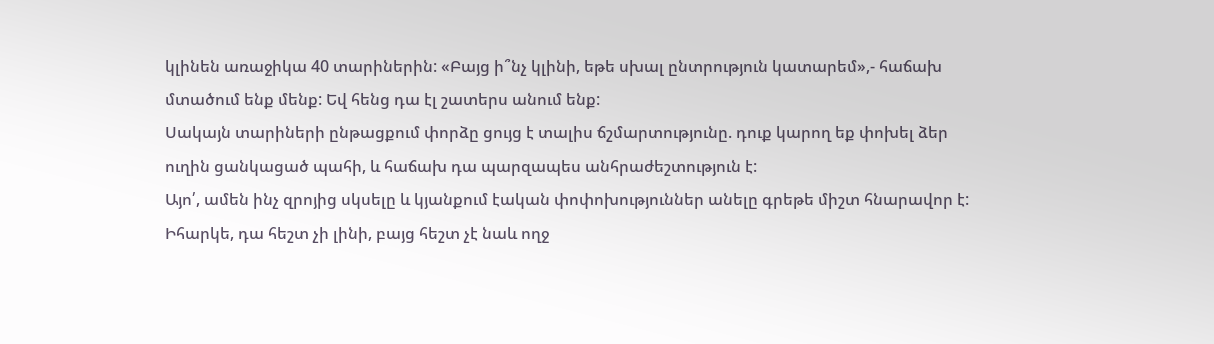կլինեն առաջիկա 40 տարիներին: «Բայց ի՞նչ կլինի, եթե սխալ ընտրություն կատարեմ»,- հաճախ մտածում ենք մենք: Եվ հենց դա էլ շատերս անում ենք:
Սակայն տարիների ընթացքում փորձը ցույց է տալիս ճշմարտությունը. դուք կարող եք փոխել ձեր ուղին ցանկացած պահի, և հաճախ դա պարզապես անհրաժեշտություն է:
Այո՛, ամեն ինչ զրոյից սկսելը և կյանքում էական փոփոխություններ անելը գրեթե միշտ հնարավոր է: Իհարկե, դա հեշտ չի լինի, բայց հեշտ չէ նաև ողջ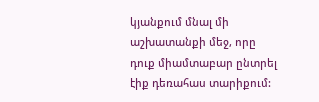կյանքում մնալ մի աշխատանքի մեջ, որը դուք միամտաբար ընտրել էիք դեռահաս տարիքում: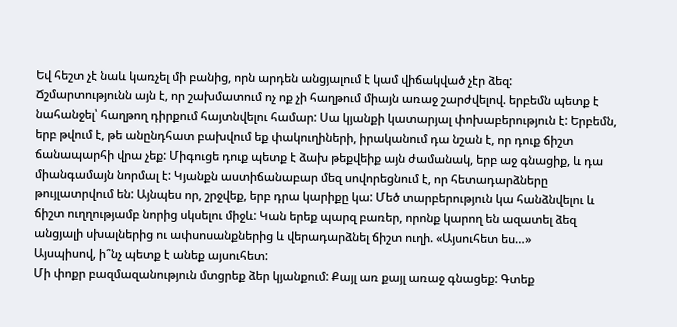Եվ հեշտ չէ նաև կառչել մի բանից, որն արդեն անցյալում է կամ վիճակված չէր ձեզ:
Ճշմարտությունն այն է, որ շախմատում ոչ ոք չի հաղթում միայն առաջ շարժվելով. երբեմն պետք է նահանջել՝ հաղթող դիրքում հայտնվելու համար: Սա կյանքի կատարյալ փոխաբերություն է: Երբեմն, երբ թվում է, թե անընդհատ բախվում եք փակուղիների, իրականում դա նշան է, որ դուք ճիշտ ճանապարհի վրա չեք: Միգուցե դուք պետք է ձախ թեքվեիք այն ժամանակ, երբ աջ գնացիք, և դա միանգամայն նորմալ է: Կյանքն աստիճանաբար մեզ սովորեցնում է, որ հետադարձները թույլատրվում են: Այնպես որ, շրջվեք, երբ դրա կարիքը կա: Մեծ տարբերություն կա հանձնվելու և ճիշտ ուղղությամբ նորից սկսելու միջև: Կան երեք պարզ բառեր, որոնք կարող են ազատել ձեզ անցյալի սխալներից ու ափսոսանքներից և վերադարձնել ճիշտ ուղի. «Այսուհետ ես…»
Այսպիսով, ի՞նչ պետք է անեք այսուհետ:
Մի փոքր բազմազանություն մտցրեք ձեր կյանքում: Քայլ առ քայլ առաջ գնացեք: Գտեք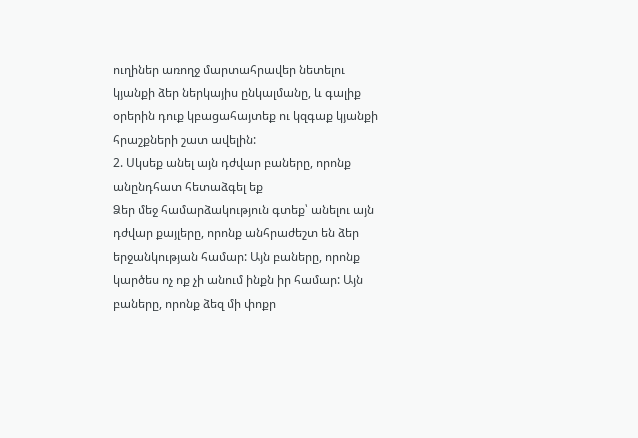ուղիներ առողջ մարտահրավեր նետելու կյանքի ձեր ներկայիս ընկալմանը, և գալիք օրերին դուք կբացահայտեք ու կզգաք կյանքի հրաշքների շատ ավելին:
2. Սկսեք անել այն դժվար բաները, որոնք անընդհատ հետաձգել եք
Ձեր մեջ համարձակություն գտեք՝ անելու այն դժվար քայլերը, որոնք անհրաժեշտ են ձեր երջանկության համար: Այն բաները, որոնք կարծես ոչ ոք չի անում ինքն իր համար: Այն բաները, որոնք ձեզ մի փոքր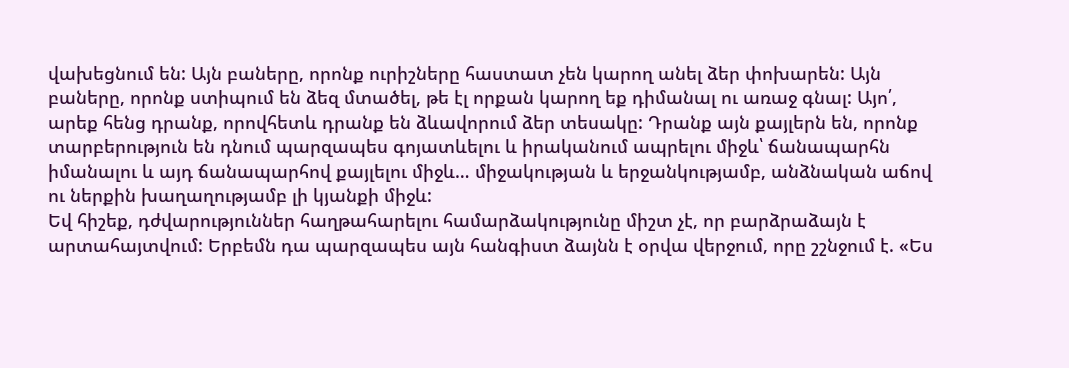վախեցնում են: Այն բաները, որոնք ուրիշները հաստատ չեն կարող անել ձեր փոխարեն: Այն բաները, որոնք ստիպում են ձեզ մտածել, թե էլ որքան կարող եք դիմանալ ու առաջ գնալ: Այո՛, արեք հենց դրանք, որովհետև դրանք են ձևավորում ձեր տեսակը: Դրանք այն քայլերն են, որոնք տարբերություն են դնում պարզապես գոյատևելու և իրականում ապրելու միջև՝ ճանապարհն իմանալու և այդ ճանապարհով քայլելու միջև… միջակության և երջանկությամբ, անձնական աճով ու ներքին խաղաղությամբ լի կյանքի միջև:
Եվ հիշեք, դժվարություններ հաղթահարելու համարձակությունը միշտ չէ, որ բարձրաձայն է արտահայտվում: Երբեմն դա պարզապես այն հանգիստ ձայնն է օրվա վերջում, որը շշնջում է. «Ես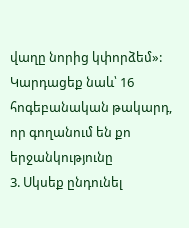վաղը նորից կփորձեմ»:
Կարդացեք նաև՝ 16 հոգեբանական թակարդ, որ գողանում են քո երջանկությունը
3. Սկսեք ընդունել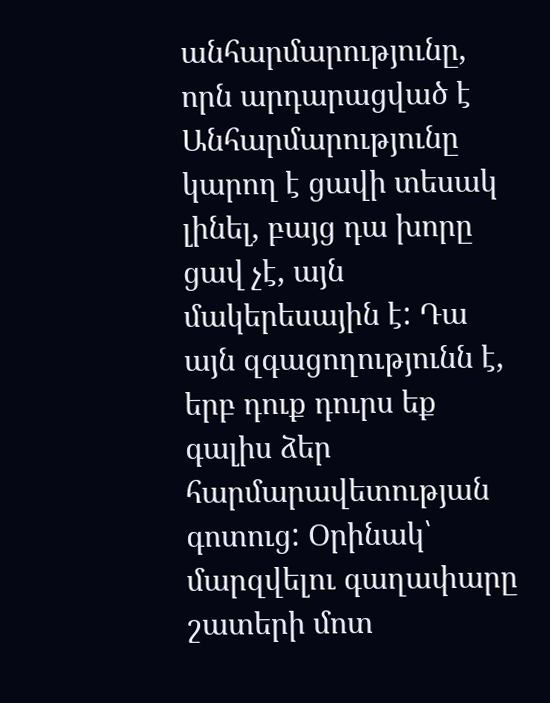անհարմարությունը, որն արդարացված է
Անհարմարությունը կարող է ցավի տեսակ լինել, բայց դա խորը ցավ չէ, այն մակերեսային է: Դա այն զգացողությունն է, երբ դուք դուրս եք գալիս ձեր հարմարավետության գոտուց: Օրինակ՝ մարզվելու գաղափարը շատերի մոտ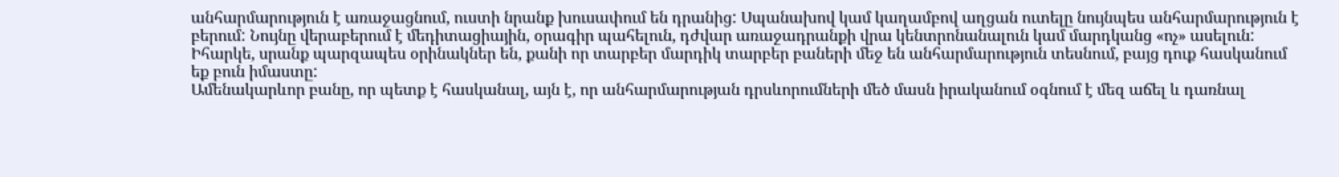անհարմարություն է առաջացնում, ուստի նրանք խուսափում են դրանից: Սպանախով կամ կաղամբով աղցան ուտելը նույնպես անհարմարություն է բերում: Նույնը վերաբերում է մեդիտացիային, օրագիր պահելուն, դժվար առաջադրանքի վրա կենտրոնանալուն կամ մարդկանց «ոչ» ասելուն: Իհարկե, սրանք պարզապես օրինակներ են, քանի որ տարբեր մարդիկ տարբեր բաների մեջ են անհարմարություն տեսնում, բայց դուք հասկանում եք բուն իմաստը:
Ամենակարևոր բանը, որ պետք է հասկանալ, այն է, որ անհարմարության դրսևորումների մեծ մասն իրականում օգնում է մեզ աճել և դառնալ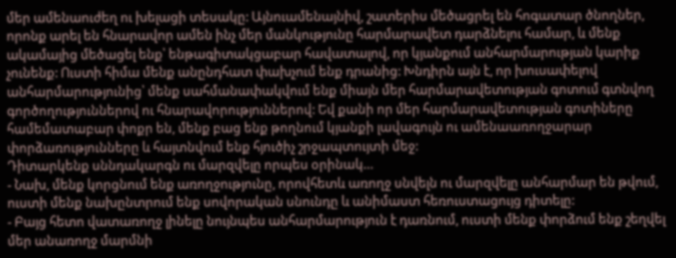մեր ամենաուժեղ ու խելացի տեսակը: Այնուամենայնիվ, շատերիս մեծացրել են հոգատար ծնողներ, որոնք արել են հնարավոր ամեն ինչ մեր մանկությունը հարմարավետ դարձնելու համար, և մենք ակամայից մեծացել ենք՝ ենթագիտակցաբար հավատալով, որ կյանքում անհարմարության կարիք չունենք: Ուստի հիմա մենք անընդհատ փախչում ենք դրանից: Խնդիրն այն է, որ խուսափելով անհարմարությունից՝ մենք սահմանափակվում ենք միայն մեր հարմարավետության գոտում գտնվող գործողություններով ու հնարավորություններով: Եվ քանի որ մեր հարմարավետության գոտիները համեմատաբար փոքր են, մենք բաց ենք թողնում կյանքի լավագույն ու ամենաառողջարար փորձառությունները և հայտնվում ենք հյուծիչ շրջապտույտի մեջ:
Դիտարկենք սննդակարգն ու մարզվելը որպես օրինակ…
- Նախ, մենք կորցնում ենք առողջությունը, որովհետև առողջ սնվելն ու մարզվելը անհարմար են թվում, ուստի մենք նախընտրում ենք սովորական սնունդը և անիմաստ հեռուստացույց դիտելը:
- Բայց հետո վատառողջ լինելը նույնպես անհարմարություն է դառնում, ուստի մենք փորձում ենք շեղվել մեր անառողջ մարմնի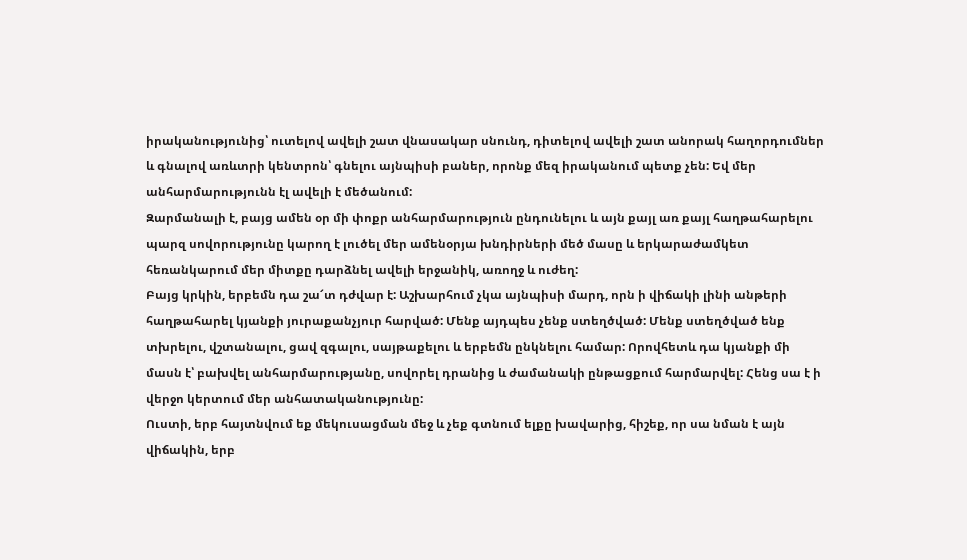իրականությունից՝ ուտելով ավելի շատ վնասակար սնունդ, դիտելով ավելի շատ անորակ հաղորդումներ և գնալով առևտրի կենտրոն՝ գնելու այնպիսի բաներ, որոնք մեզ իրականում պետք չեն: Եվ մեր անհարմարությունն էլ ավելի է մեծանում:
Զարմանալի է, բայց ամեն օր մի փոքր անհարմարություն ընդունելու և այն քայլ առ քայլ հաղթահարելու պարզ սովորությունը կարող է լուծել մեր ամենօրյա խնդիրների մեծ մասը և երկարաժամկետ հեռանկարում մեր միտքը դարձնել ավելի երջանիկ, առողջ և ուժեղ:
Բայց կրկին, երբեմն դա շա՜տ դժվար է: Աշխարհում չկա այնպիսի մարդ, որն ի վիճակի լինի անթերի հաղթահարել կյանքի յուրաքանչյուր հարված: Մենք այդպես չենք ստեղծված: Մենք ստեղծված ենք տխրելու, վշտանալու, ցավ զգալու, սայթաքելու և երբեմն ընկնելու համար: Որովհետև դա կյանքի մի մասն է՝ բախվել անհարմարությանը, սովորել դրանից և ժամանակի ընթացքում հարմարվել: Հենց սա է ի վերջո կերտում մեր անհատականությունը:
Ուստի, երբ հայտնվում եք մեկուսացման մեջ և չեք գտնում ելքը խավարից, հիշեք, որ սա նման է այն վիճակին, երբ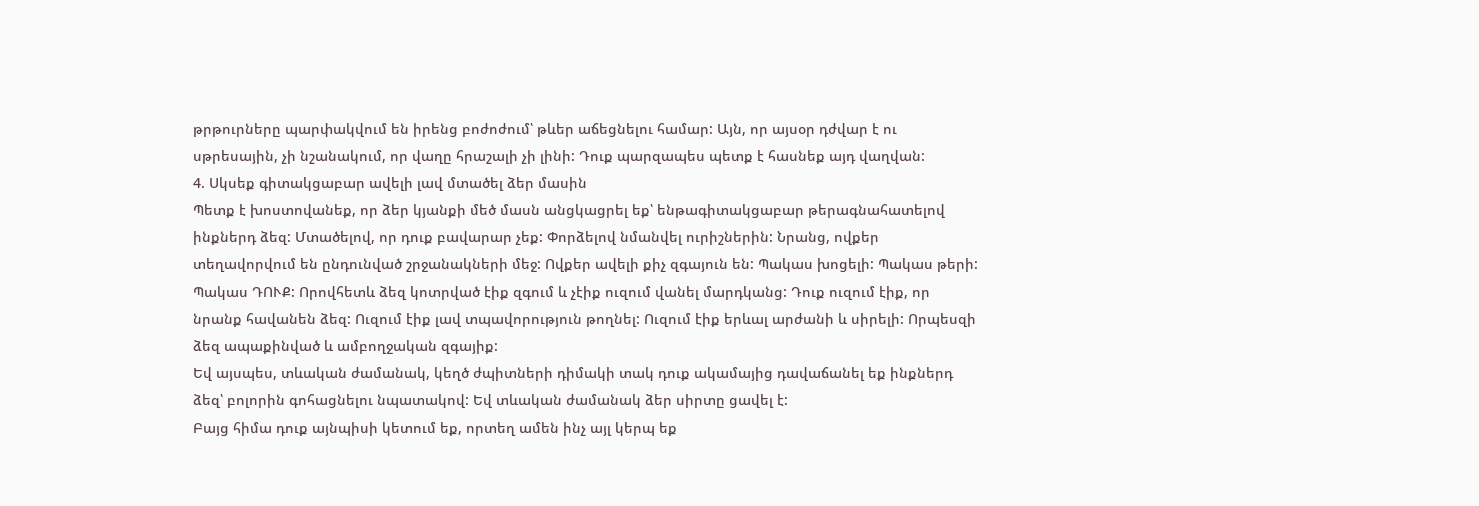թրթուրները պարփակվում են իրենց բոժոժում՝ թևեր աճեցնելու համար: Այն, որ այսօր դժվար է ու սթրեսային, չի նշանակում, որ վաղը հրաշալի չի լինի: Դուք պարզապես պետք է հասնեք այդ վաղվան:
4. Սկսեք գիտակցաբար ավելի լավ մտածել ձեր մասին
Պետք է խոստովանեք, որ ձեր կյանքի մեծ մասն անցկացրել եք՝ ենթագիտակցաբար թերագնահատելով ինքներդ ձեզ: Մտածելով, որ դուք բավարար չեք: Փորձելով նմանվել ուրիշներին: Նրանց, ովքեր տեղավորվում են ընդունված շրջանակների մեջ: Ովքեր ավելի քիչ զգայուն են: Պակաս խոցելի: Պակաս թերի: Պակաս ԴՈՒՔ: Որովհետև ձեզ կոտրված էիք զգում և չէիք ուզում վանել մարդկանց: Դուք ուզում էիք, որ նրանք հավանեն ձեզ: Ուզում էիք լավ տպավորություն թողնել: Ուզում էիք երևալ արժանի և սիրելի: Որպեսզի ձեզ ապաքինված և ամբողջական զգայիք:
Եվ այսպես, տևական ժամանակ, կեղծ ժպիտների դիմակի տակ դուք ակամայից դավաճանել եք ինքներդ ձեզ՝ բոլորին գոհացնելու նպատակով: Եվ տևական ժամանակ ձեր սիրտը ցավել է:
Բայց հիմա դուք այնպիսի կետում եք, որտեղ ամեն ինչ այլ կերպ եք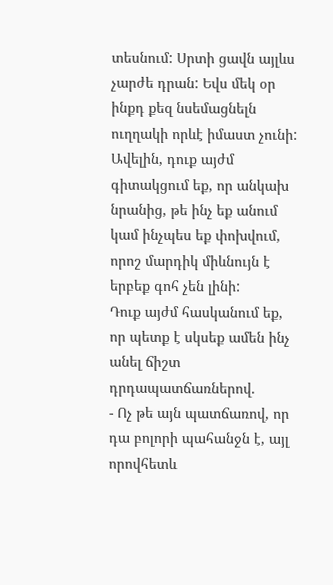տեսնում: Սրտի ցավն այլևս չարժե դրան: Եվս մեկ օր ինքդ քեզ նսեմացնելն ուղղակի որևէ իմաստ չունի: Ավելին, դուք այժմ գիտակցում եք, որ անկախ նրանից, թե ինչ եք անում կամ ինչպես եք փոխվում, որոշ մարդիկ միևնույն է երբեք գոհ չեն լինի:
Դուք այժմ հասկանում եք, որ պետք է սկսեք ամեն ինչ անել ճիշտ դրդապատճառներով.
- Ոչ թե այն պատճառով, որ դա բոլորի պահանջն է, այլ որովհետև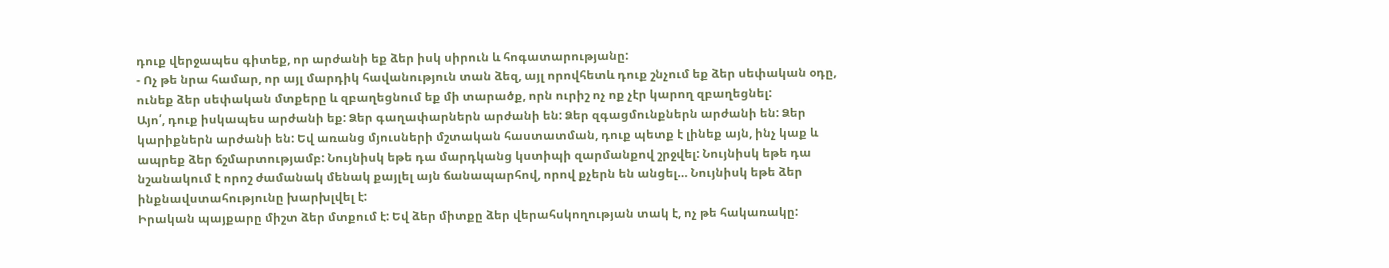դուք վերջապես գիտեք, որ արժանի եք ձեր իսկ սիրուն և հոգատարությանը:
- Ոչ թե նրա համար, որ այլ մարդիկ հավանություն տան ձեզ, այլ որովհետև դուք շնչում եք ձեր սեփական օդը, ունեք ձեր սեփական մտքերը և զբաղեցնում եք մի տարածք, որն ուրիշ ոչ ոք չէր կարող զբաղեցնել:
Այո՛, դուք իսկապես արժանի եք: Ձեր գաղափարներն արժանի են: Ձեր զգացմունքներն արժանի են: Ձեր կարիքներն արժանի են: Եվ առանց մյուսների մշտական հաստատման, դուք պետք է լինեք այն, ինչ կաք և ապրեք ձեր ճշմարտությամբ: Նույնիսկ եթե դա մարդկանց կստիպի զարմանքով շրջվել: Նույնիսկ եթե դա նշանակում է որոշ ժամանակ մենակ քայլել այն ճանապարհով, որով քչերն են անցել… Նույնիսկ եթե ձեր ինքնավստահությունը խարխլվել է:
Իրական պայքարը միշտ ձեր մտքում է: Եվ ձեր միտքը ձեր վերահսկողության տակ է, ոչ թե հակառակը: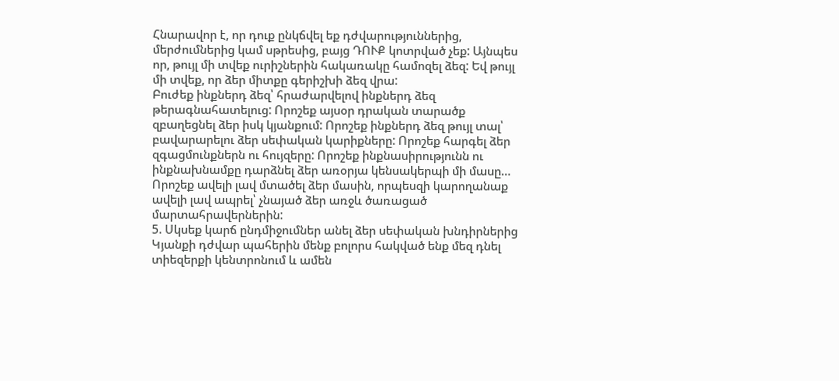Հնարավոր է, որ դուք ընկճվել եք դժվարություններից, մերժումներից կամ սթրեսից, բայց ԴՈՒՔ կոտրված չեք: Այնպես որ, թույլ մի տվեք ուրիշներին հակառակը համոզել ձեզ: Եվ թույլ մի տվեք, որ ձեր միտքը գերիշխի ձեզ վրա:
Բուժեք ինքներդ ձեզ՝ հրաժարվելով ինքներդ ձեզ թերագնահատելուց: Որոշեք այսօր դրական տարածք զբաղեցնել ձեր իսկ կյանքում: Որոշեք ինքներդ ձեզ թույլ տալ՝ բավարարելու ձեր սեփական կարիքները: Որոշեք հարգել ձեր զգացմունքներն ու հույզերը: Որոշեք ինքնասիրությունն ու ինքնախնամքը դարձնել ձեր առօրյա կենսակերպի մի մասը… Որոշեք ավելի լավ մտածել ձեր մասին, որպեսզի կարողանաք ավելի լավ ապրել՝ չնայած ձեր առջև ծառացած մարտահրավերներին:
5. Սկսեք կարճ ընդմիջումներ անել ձեր սեփական խնդիրներից
Կյանքի դժվար պահերին մենք բոլորս հակված ենք մեզ դնել տիեզերքի կենտրոնում և ամեն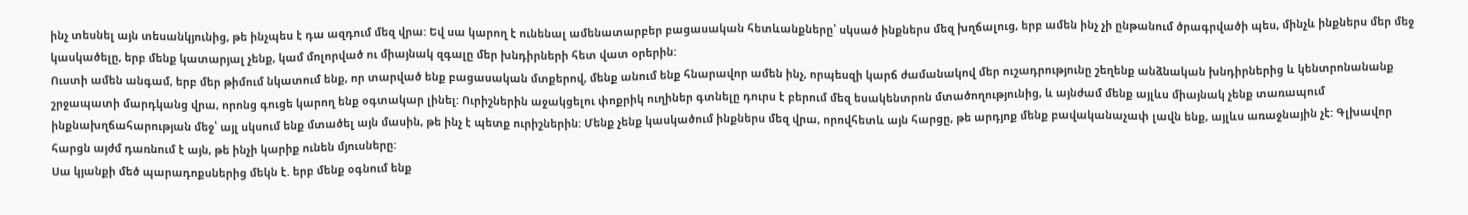ինչ տեսնել այն տեսանկյունից, թե ինչպես է դա ազդում մեզ վրա: Եվ սա կարող է ունենալ ամենատարբեր բացասական հետևանքները՝ սկսած ինքներս մեզ խղճալուց, երբ ամեն ինչ չի ընթանում ծրագրվածի պես, մինչև ինքներս մեր մեջ կասկածելը, երբ մենք կատարյալ չենք, կամ մոլորված ու միայնակ զգալը մեր խնդիրների հետ վատ օրերին:
Ուստի ամեն անգամ, երբ մեր թիմում նկատում ենք, որ տարված ենք բացասական մտքերով, մենք անում ենք հնարավոր ամեն ինչ, որպեսզի կարճ ժամանակով մեր ուշադրությունը շեղենք անձնական խնդիրներից և կենտրոնանանք շրջապատի մարդկանց վրա, որոնց գուցե կարող ենք օգտակար լինել: Ուրիշներին աջակցելու փոքրիկ ուղիներ գտնելը դուրս է բերում մեզ եսակենտրոն մտածողությունից, և այնժամ մենք այլևս միայնակ չենք տառապում ինքնախղճահարության մեջ՝ այլ սկսում ենք մտածել այն մասին, թե ինչ է պետք ուրիշներին: Մենք չենք կասկածում ինքներս մեզ վրա, որովհետև այն հարցը, թե արդյոք մենք բավականաչափ լավն ենք, այլևս առաջնային չէ: Գլխավոր հարցն այժմ դառնում է այն, թե ինչի կարիք ունեն մյուսները:
Սա կյանքի մեծ պարադոքսներից մեկն է. երբ մենք օգնում ենք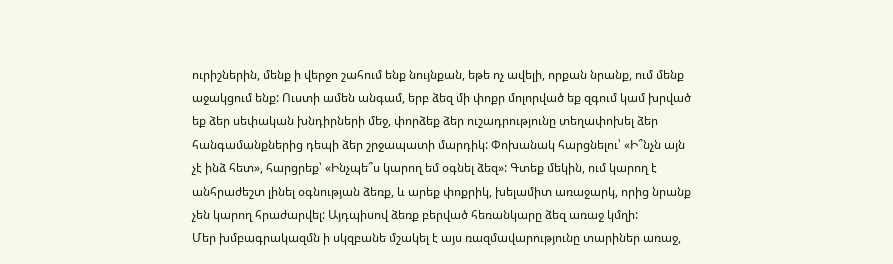ուրիշներին, մենք ի վերջո շահում ենք նույնքան, եթե ոչ ավելի, որքան նրանք, ում մենք աջակցում ենք: Ուստի ամեն անգամ, երբ ձեզ մի փոքր մոլորված եք զգում կամ խրված եք ձեր սեփական խնդիրների մեջ, փորձեք ձեր ուշադրությունը տեղափոխել ձեր հանգամանքներից դեպի ձեր շրջապատի մարդիկ: Փոխանակ հարցնելու՝ «Ի՞նչն այն չէ ինձ հետ», հարցրեք՝ «Ինչպե՞ս կարող եմ օգնել ձեզ»: Գտեք մեկին, ում կարող է անհրաժեշտ լինել օգնության ձեռք, և արեք փոքրիկ, խելամիտ առաջարկ, որից նրանք չեն կարող հրաժարվել: Այդպիսով ձեռք բերված հեռանկարը ձեզ առաջ կմղի:
Մեր խմբագրակազմն ի սկզբանե մշակել է այս ռազմավարությունը տարիներ առաջ,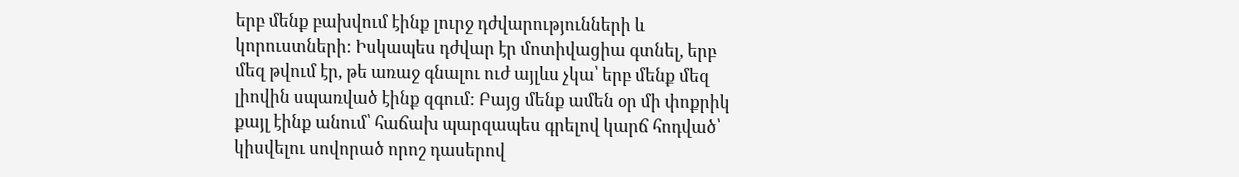երբ մենք բախվում էինք լուրջ դժվարությունների և կորուստների: Իսկապես դժվար էր մոտիվացիա գտնել, երբ մեզ թվում էր, թե առաջ գնալու ուժ այլևս չկա՝ երբ մենք մեզ լիովին սպառված էինք զգում: Բայց մենք ամեն օր մի փոքրիկ քայլ էինք անում՝ հաճախ պարզապես գրելով կարճ հոդված՝ կիսվելու սովորած որոշ դասերով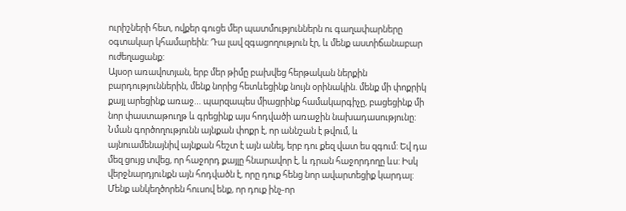ուրիշների հետ, ովքեր գուցե մեր պատմություններն ու գաղափարները օգտակար կհամարեին: Դա լավ զգացողություն էր, և մենք աստիճանաբար ուժեղացանք:
Այսօր առավոտյան, երբ մեր թիմը բախվեց հերթական ներքին բարդություններին, մենք նորից հետևեցինք նույն օրինակին. մենք մի փոքրիկ քայլ արեցինք առաջ… պարզապես միացրինք համակարգիչը, բացեցինք մի նոր փաստաթուղթ և գրեցինք այս հոդվածի առաջին նախադասությունը: Նման գործողությունն այնքան փոքր է, որ աննշան է թվում, և այնուամենայնիվ այնքան հեշտ է այն անել, երբ դու քեզ վատ ես զգում: Եվ դա մեզ ցույց տվեց, որ հաջորդ քայլը հնարավոր է, և դրան հաջորդողը ևս: Իսկ վերջնարդյունքն այն հոդվածն է, որը դուք հենց նոր ավարտեցիք կարդալ: Մենք անկեղծորեն հուսով ենք, որ դուք ինչ-որ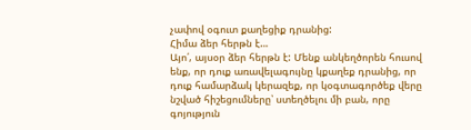չափով օգուտ քաղեցիք դրանից:
Հիմա ձեր հերթն է…
Այո՛, այսօր ձեր հերթն է: Մենք անկեղծորեն հուսով ենք, որ դուք առավելագույնը կքաղեք դրանից, որ դուք համարձակ կերազեք, որ կօգտագործեք վերը նշված հիշեցումները՝ ստեղծելու մի բան, որը գոյություն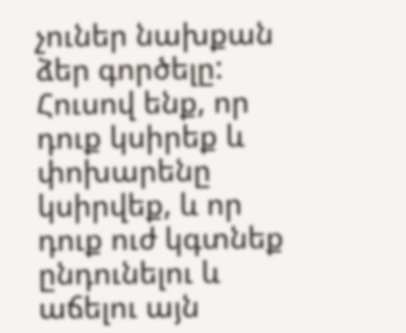չուներ նախքան ձեր գործելը: Հուսով ենք, որ դուք կսիրեք և փոխարենը կսիրվեք, և որ դուք ուժ կգտնեք ընդունելու և աճելու այն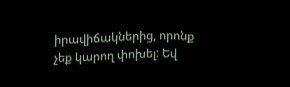իրավիճակներից, որոնք չեք կարող փոխել: Եվ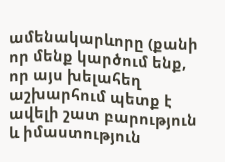ամենակարևորը (քանի որ մենք կարծում ենք, որ այս խելահեղ աշխարհում պետք է ավելի շատ բարություն և իմաստություն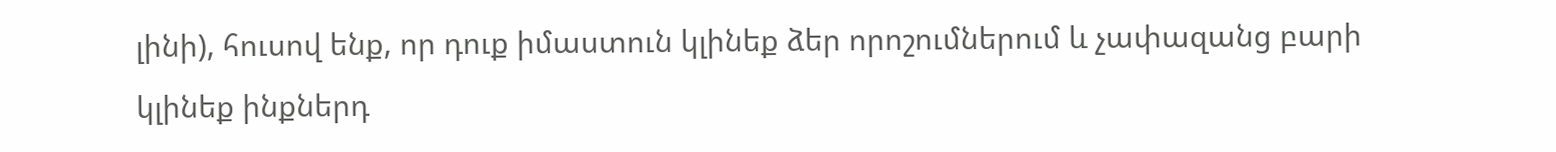լինի), հուսով ենք, որ դուք իմաստուն կլինեք ձեր որոշումներում և չափազանց բարի կլինեք ինքներդ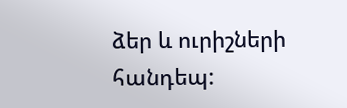ձեր և ուրիշների հանդեպ: